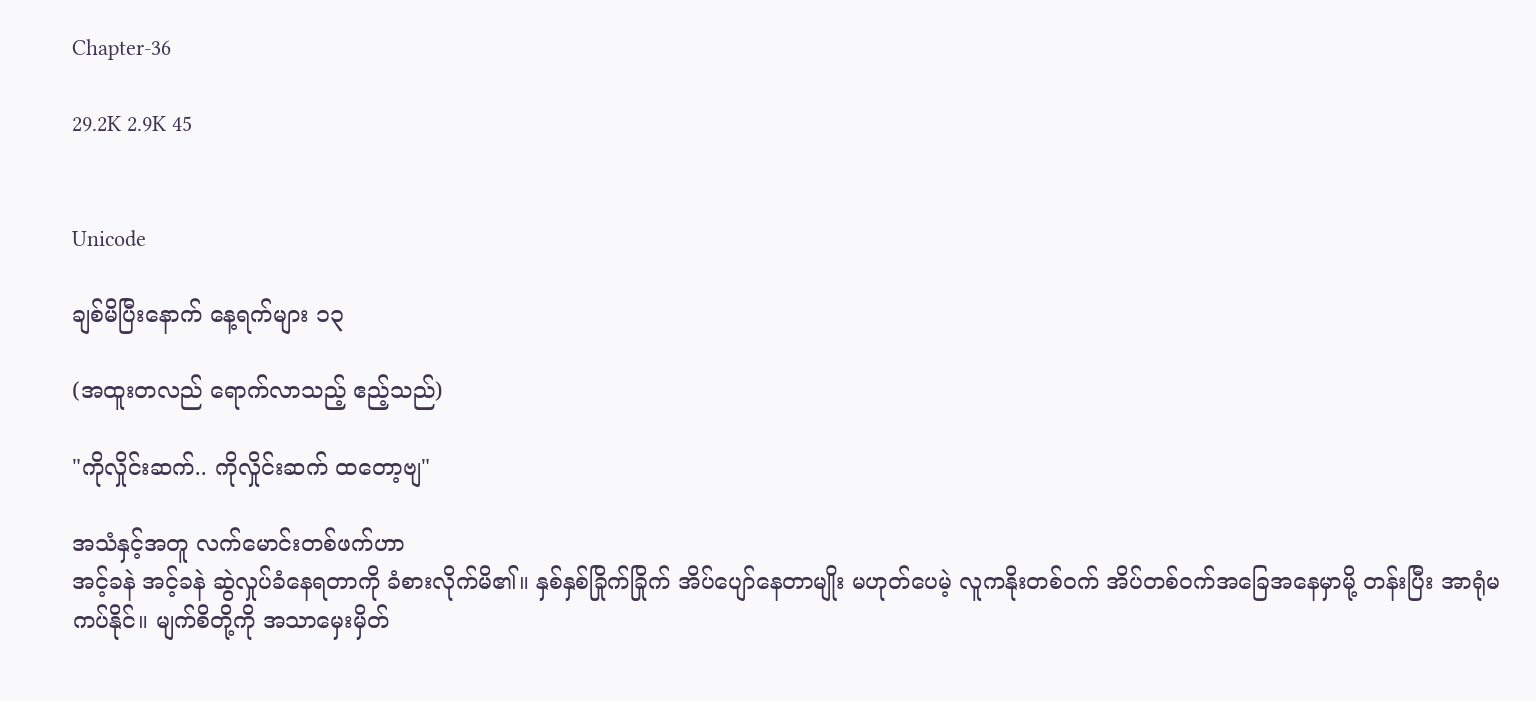Chapter-36

29.2K 2.9K 45


Unicode

ချစ်မိပြီးနောက် နေ့ရက်များ ၁၃

(အထူးတလည် ရောက်လာသည့် ဧည့်သည်)

"ကိုလှိုင်းဆက်.. ကိုလှိုင်းဆက် ထတော့ဗျ"

အသံနှင့်အတူ လက်မောင်းတစ်ဖက်ဟာ
အင့်ခနဲ အင့်ခနဲ ဆွဲလှုပ်ခံနေရတာကို ခံစားလိုက်မိ၏။ နှစ်နှစ်ခြိုက်ခြိုက် အိပ်ပျော်နေတာမျိုး မဟုတ်ပေမဲ့ လူကနိုးတစ်ဝက် အိပ်တစ်ဝက်အခြေအနေမှာမို့ တန်းပြီး အာရုံမကပ်နိုင်။ မျက်စိတို့ကို အသာမှေးမှိတ်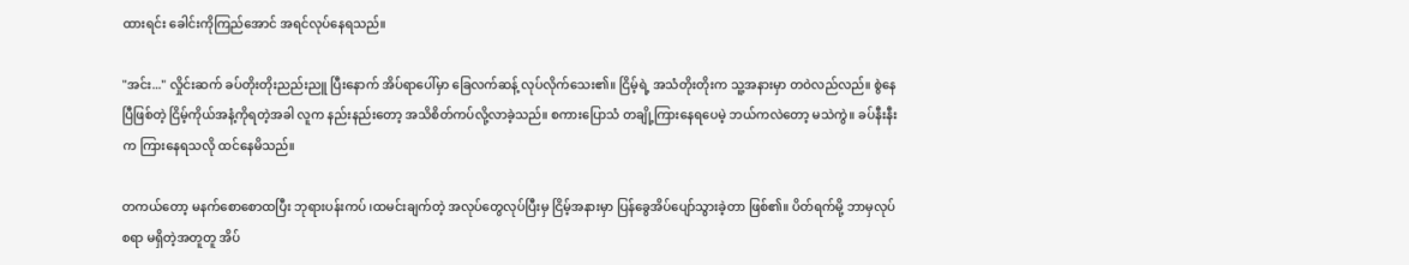ထားရင်း ခေါင်းကိုကြည်အောင် အရင်လုပ်နေရသည်။

"အင်း..." လှိုင်းဆက် ခပ်တိုးတိုးညည်းညူ ပြီးနောက် အိပ်ရာပေါ်မှာ ခြေလက်ဆန့် လုပ်လိုက်သေး၏။ ငြိမ့်ရဲ့ အသံတိုးတိုးက သူ့အနားမှာ တဝဲလည်လည်။ စွဲနေပြီဖြစ်တဲ့ ငြိမ့်ကိုယ်အနံ့ကိုရတဲ့အခါ လူက နည်းနည်းတော့ အသိစိတ်ကပ်လို့လာခဲ့သည်။ စကားပြောသံ တချို့ကြားနေရပေမဲ့ ဘယ်ကလဲတော့ မသဲကွဲ။ ခပ်နီးနီးက ကြားနေရသလို ထင်နေမိသည်။

တကယ်တော့ မနက်စောစောထပြီး ဘုရားပန်းကပ် ၊ထမင်းချက်တဲ့ အလုပ်တွေ‌လုပ်ပြီးမှ ငြိမ့်အနားမှာ ပြန်ခွေအိပ်ပျော်သွားခဲ့တာ ဖြစ်၏။ ပိတ်ရက်မို့ ဘာမှလုပ်စရာ မရှိတဲ့အတူတူ အိပ်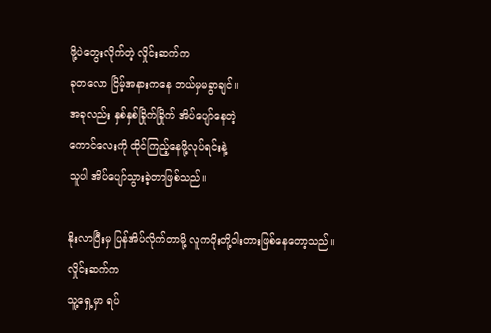ဖို့ပဲတွေးလိုက်တဲ့ လှိုင်းဆက်က
ခုတလော ငြိမ့်အနားကနေ ဘယ်မှမခွာချင်။
အခုလည်း နှစ်နှစ်ခြိုက်ခြိုက် အိပ်ပျော်နေတဲ့
ကောင်လေးကို ထိုင်ကြည့်နေဖို့လုပ်ရင်းနဲ့
သူပါ အိပ်ပျော်သွားခဲ့တာဖြစ်သည်။

နိုးလာပြီးမှ ပြန်အိပ်လိုက်တာမို့ လူကဝိုးတို့ဝါးတားဖြစ်နေတော့သည်။ လှိုင်းဆက်က
သူ့ရှေ့မှာ ရပ်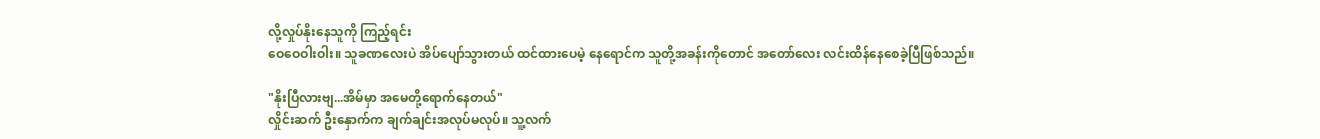လို့လှုပ်နိုးနေသူကို ကြည့်ရင်း
ဝေဝေဝါးဝါး။ သူခဏလေးပဲ အိပ်ပျော်သွားတယ် ထင်ထားပေမဲ့ နေရောင်က သူတို့အခန်းကိုတောင် အတော်လေး လင်းထိန်နေစေခဲ့ပြီဖြစ်သည်။

"နိုးပြီလားဗျ...အိမ်မှာ အမေတို့ရောက်နေတယ်"
လှိုင်းဆက် ဦးနှောက်က ချက်ချင်းအလုပ်မလုပ်။ သူ့လက်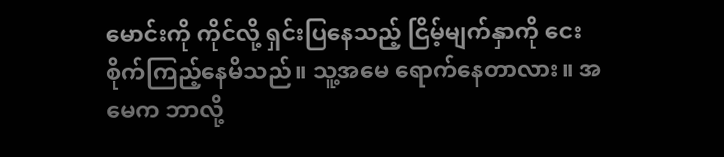မောင်းကို ကိုင်လို့ ရှင်းပြနေသည့် ငြိမ့်မျက်နှာကို ငေးစိုက်ကြည့်နေမိသည်။ သူ့အမေ ရောက်နေတာလား။ အမေက ဘာလို့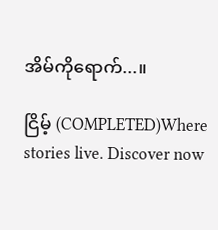အိမ်ကိုရောက်...။

ငြိမ့် (COMPLETED)Where stories live. Discover now